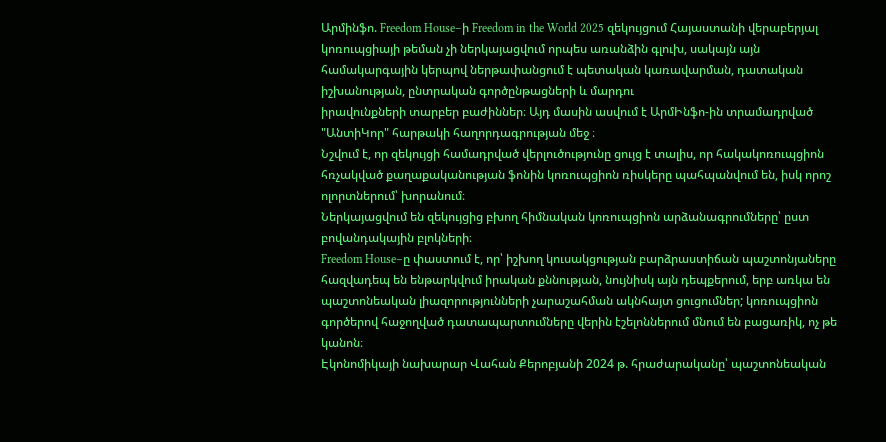Արմինֆո. Freedom House–ի Freedom in the World 2025 զեկույցում Հայաստանի վերաբերյալ կոռուպցիայի թեման չի ներկայացվում որպես առանձին գլուխ, սակայն այն համակարգային կերպով ներթափանցում է պետական կառավարման, դատական իշխանության, ընտրական գործընթացների և մարդու
իրավունքների տարբեր բաժիններ։ Այդ մասին ասվում է ԱրմԻնֆո-ին տրամադրված "ԱնտիԿոր" հարթակի հաղորդագրության մեջ ։
Նշվում է, որ զեկույցի համադրված վերլուծությունը ցույց է տալիս, որ հակակոռուպցիոն հռչակված քաղաքականության ֆոնին կոռուպցիոն ռիսկերը պահպանվում են, իսկ որոշ ոլորտներում՝ խորանում։
Ներկայացվում են զեկույցից բխող հիմնական կոռուպցիոն արձանագրումները՝ ըստ բովանդակային բլոկների։
Freedom House–ը փաստում է, որ՝ իշխող կուսակցության բարձրաստիճան պաշտոնյաները հազվադեպ են ենթարկվում իրական քննության, նույնիսկ այն դեպքերում, երբ առկա են պաշտոնեական լիազորությունների չարաշահման ակնհայտ ցուցումներ; կոռուպցիոն գործերով հաջողված դատապարտումները վերին էշելոններում մնում են բացառիկ, ոչ թե կանոն։
Էկոնոմիկայի նախարար Վահան Քերոբյանի 2024 թ. հրաժարականը՝ պաշտոնեական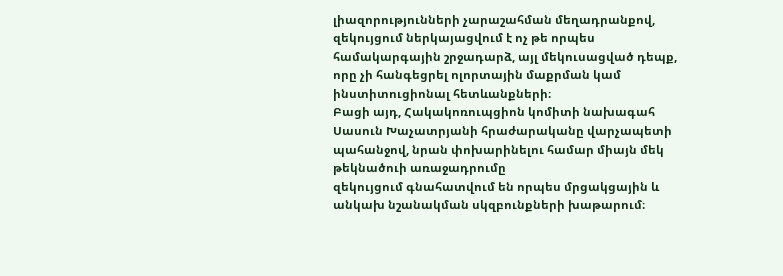լիազորությունների չարաշահման մեղադրանքով, զեկույցում ներկայացվում է ոչ թե որպես համակարգային շրջադարձ, այլ մեկուսացված դեպք, որը չի հանգեցրել ոլորտային մաքրման կամ ինստիտուցիոնալ հետևանքների։
Բացի այդ, Հակակոռուպցիոն կոմիտի նախագահ Սասուն Խաչատրյանի հրաժարականը վարչապետի պահանջով, նրան փոխարինելու համար միայն մեկ թեկնածուի առաջադրումը
զեկույցում գնահատվում են որպես մրցակցային և անկախ նշանակման սկզբունքների խաթարում։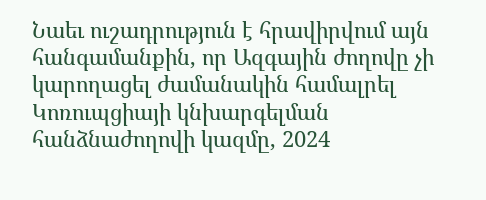Նաեւ ուշադրություն է հրավիրվում այն հանգամանքին, որ Ազգային ժողովը չի կարողացել ժամանակին համալրել Կոռուպցիայի կնխարգելման հանձնաժողովի կազմը, 2024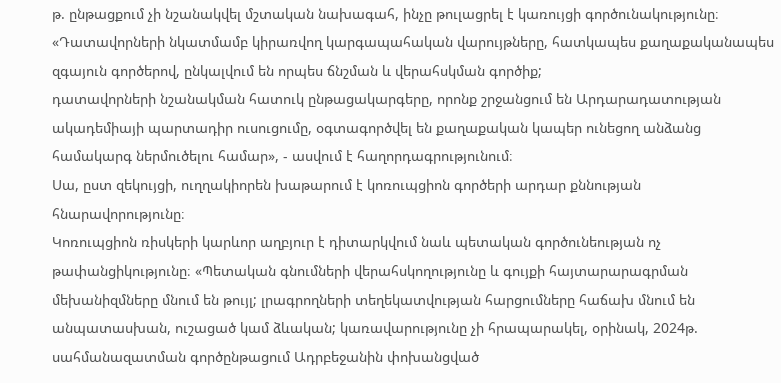թ. ընթացքում չի նշանակվել մշտական նախագահ, ինչը թուլացրել է կառույցի գործունակությունը։
«Դատավորների նկատմամբ կիրառվող կարգապահական վարույթները, հատկապես քաղաքականապես զգայուն գործերով, ընկալվում են որպես ճնշման և վերահսկման գործիք;
դատավորների նշանակման հատուկ ընթացակարգերը, որոնք շրջանցում են Արդարադատության ակադեմիայի պարտադիր ուսուցումը, օգտագործվել են քաղաքական կապեր ունեցող անձանց համակարգ ներմուծելու համար», - ասվում է հաղորդագրությունում։
Սա, ըստ զեկույցի, ուղղակիորեն խաթարում է կոռուպցիոն գործերի արդար քննության հնարավորությունը։
Կոռուպցիոն ռիսկերի կարևոր աղբյուր է դիտարկվում նաև պետական գործունեության ոչ թափանցիկությունը։ «Պետական գնումների վերահսկողությունը և գույքի հայտարարագրման մեխանիզմները մնում են թույլ; լրագրողների տեղեկատվության հարցումները հաճախ մնում են անպատասխան, ուշացած կամ ձևական; կառավարությունը չի հրապարակել, օրինակ, 2024թ. սահմանազատման գործընթացում Ադրբեջանին փոխանցված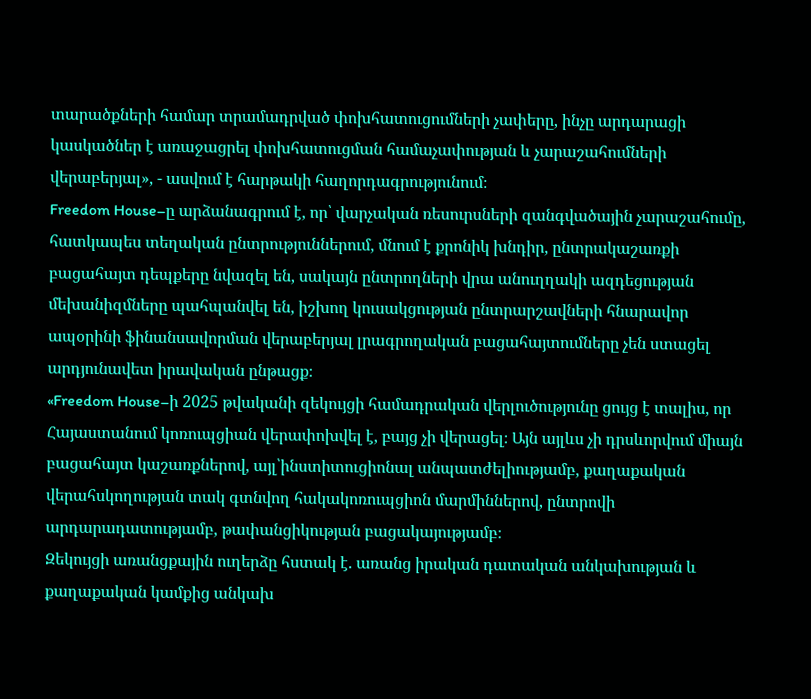տարածքների համար տրամադրված փոխհատուցումների չափերը, ինչը արդարացի կասկածներ է առաջացրել փոխհատուցման համաչափության և չարաշահումների վերաբերյալ», - ասվում է հարթակի հաղորդագրությունում։
Freedom House–ը արձանագրում է, որ՝ վարչական ռեսուրսների զանգվածային չարաշահումը, հատկապես տեղական ընտրություններում, մնում է քրոնիկ խնդիր, ընտրակաշառքի բացահայտ դեպքերը նվազել են, սակայն ընտրողների վրա անուղղակի ազդեցության մեխանիզմները պահպանվել են, իշխող կուսակցության ընտրարշավների հնարավոր ապօրինի ֆինանսավորման վերաբերյալ լրագրողական բացահայտումները չեն ստացել արդյունավետ իրավական ընթացք։
«Freedom House–ի 2025 թվականի զեկույցի համադրական վերլուծությունը ցույց է տալիս, որ Հայաստանում կոռուպցիան վերափոխվել է, բայց չի վերացել։ Այն այլևս չի դրսևորվում միայն բացահայտ կաշառքներով, այլ՝ինստիտուցիոնալ անպատժելիությամբ, քաղաքական վերահսկողության տակ գտնվող հակակոռուպցիոն մարմիններով, ընտրովի արդարադատությամբ, թափանցիկության բացակայությամբ։
Զեկույցի առանցքային ուղերձը հստակ է. առանց իրական դատական անկախության և քաղաքական կամքից անկախ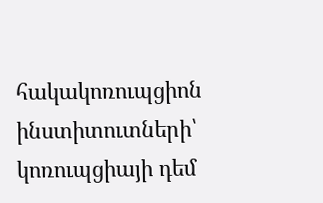հակակոռուպցիոն ինստիտուտների՝ կոռուպցիայի դեմ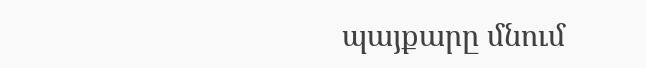պայքարը մնում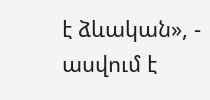է ձևական», - ասվում է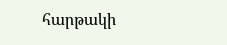հարթակի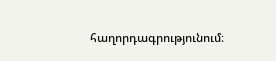հաղորդագրությունում։